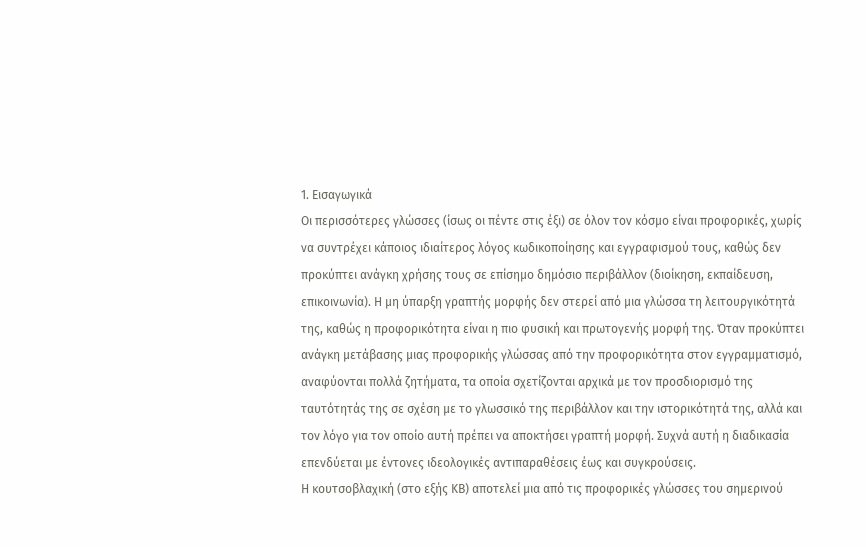1. Εισαγωγικά
Οι περισσότερες γλώσσες (ίσως οι πέντε στις έξι) σε όλον τον κόσμο είναι προφορικές, χωρίς να συντρέχει κάποιος ιδιαίτερος λόγος κωδικοποίησης και εγγραφισμού τους, καθώς δεν προκύπτει ανάγκη χρήσης τους σε επίσημο δημόσιο περιβάλλον (διοίκηση, εκπαίδευση, επικοινωνία). Η μη ύπαρξη γραπτής μορφής δεν στερεί από μια γλώσσα τη λειτουργικότητά της, καθώς η προφορικότητα είναι η πιο φυσική και πρωτογενής μορφή της. Όταν προκύπτει ανάγκη μετάβασης μιας προφορικής γλώσσας από την προφορικότητα στον εγγραμματισμό, αναφύονται πολλά ζητήματα, τα οποία σχετίζονται αρχικά με τον προσδιορισμό της ταυτότητάς της σε σχέση με το γλωσσικό της περιβάλλον και την ιστορικότητά της, αλλά και τον λόγο για τον οποίο αυτή πρέπει να αποκτήσει γραπτή μορφή. Συχνά αυτή η διαδικασία επενδύεται με έντονες ιδεολογικές αντιπαραθέσεις έως και συγκρούσεις.
Η κουτσοβλαχική (στο εξής ΚΒ) αποτελεί μια από τις προφορικές γλώσσες του σημερινού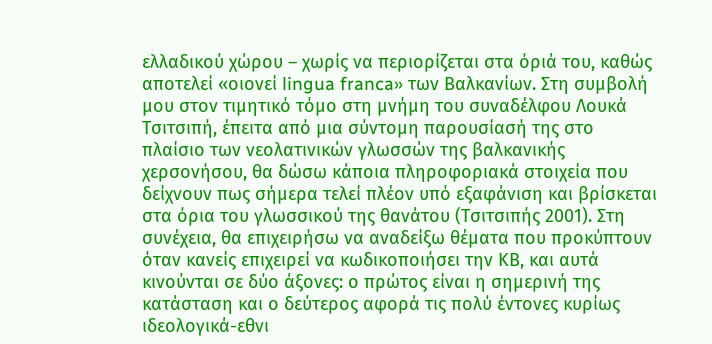ελλαδικού χώρου – χωρίς να περιορίζεται στα όριά του, καθώς αποτελεί «οιονεί lingua franca» των Βαλκανίων. Στη συμβολή μου στον τιμητικό τόμο στη μνήμη του συναδέλφου Λουκά Τσιτσιπή, έπειτα από μια σύντομη παρουσίασή της στο πλαίσιο των νεολατινικών γλωσσών της βαλκανικής χερσονήσου, θα δώσω κάποια πληροφοριακά στοιχεία που δείχνουν πως σήμερα τελεί πλέον υπό εξαφάνιση και βρίσκεται στα όρια του γλωσσικού της θανάτου (Τσιτσιπής 2001). Στη συνέχεια, θα επιχειρήσω να αναδείξω θέματα που προκύπτουν όταν κανείς επιχειρεί να κωδικοποιήσει την ΚΒ, και αυτά κινούνται σε δύο άξονες: ο πρώτος είναι η σημερινή της κατάσταση και ο δεύτερος αφορά τις πολύ έντονες κυρίως ιδεολογικά-εθνι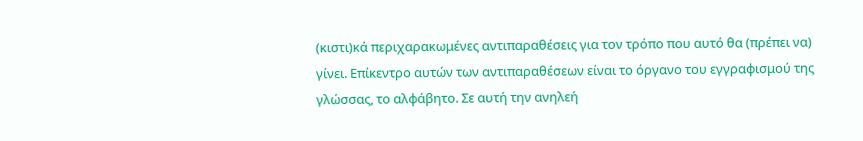(κιστι)κά περιχαρακωμένες αντιπαραθέσεις για τον τρόπο που αυτό θα (πρέπει να) γίνει. Επίκεντρο αυτών των αντιπαραθέσεων είναι το όργανο του εγγραφισμού της γλώσσας, το αλφάβητο. Σε αυτή την ανηλεή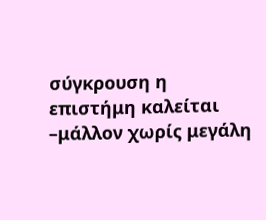σύγκρουση η επιστήμη καλείται –μάλλον χωρίς μεγάλη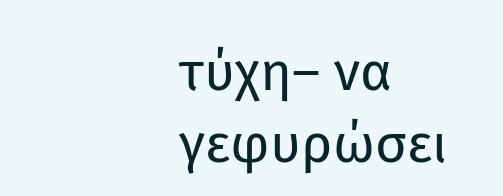τύχη– να γεφυρώσει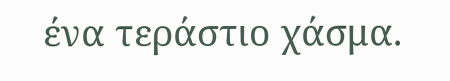ένα τεράστιο χάσμα.